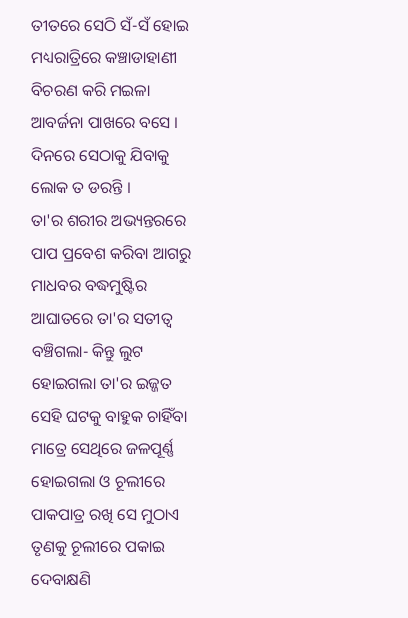ତୀତରେ ସେଠି ସଁ-ସଁ ହୋଇ ମଧ୍ୟରାତ୍ରିରେ କଞ୍ଚାଡାହାଣୀ ବିଚରଣ କରି ମଇଳା ଆବର୍ଜନା ପାଖରେ ବସେ । ଦିନରେ ସେଠାକୁ ଯିବାକୁ ଲୋକ ତ ଡରନ୍ତି ।
ତା'ର ଶରୀର ଅଭ୍ୟନ୍ତରରେ ପାପ ପ୍ରବେଶ କରିବା ଆଗରୁ ମାଧବର ବଦ୍ଧମୁଷ୍ଟିର ଆଘାତରେ ତା'ର ସତୀତ୍ୱ ବଞ୍ଚିଗଲା- କିନ୍ତୁ ଲୁଟ ହୋଇଗଲା ତା'ର ଇଜ୍ଜତ
ସେହି ଘଟକୁ ବାହୁକ ଚାହିଁବା ମାତ୍ରେ ସେଥିରେ ଜଳପୂର୍ଣ୍ଣ ହୋଇଗଲା ଓ ଚୂଲୀରେ ପାକପାତ୍ର ରଖି ସେ ମୁଠାଏ ତୃଣକୁ ଚୂଲୀରେ ପକାଇ ଦେବାକ୍ଷଣି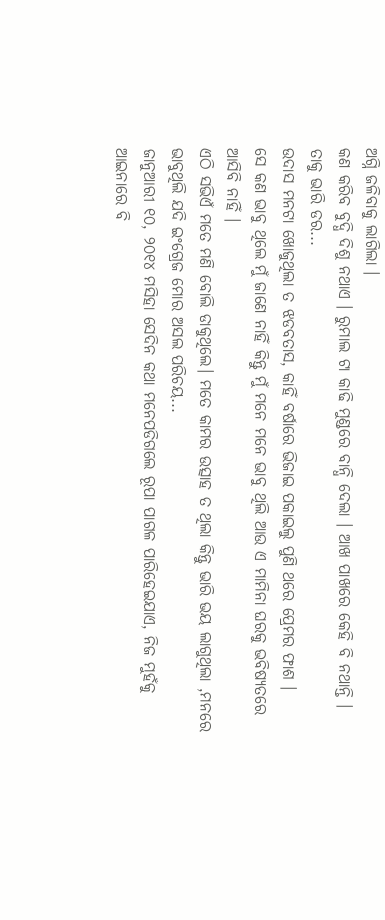ଅଗ୍ନି ଜଳିବାକୁ ଲାଗିଲା ।
କଣ କରିବ ବୁଦ୍ଧି ଦିଶୁ ନଥାଏ । ରୁମାଲ ଟା କାଢି ମୁଣ୍ଡରେ ବାନ୍ଧି ଦେଲା । ଆଖ ପାଖରେ କେହି ବି ନଥାନ୍ତି । ତାକୁ ଭାରି ଡର...
ଉଦାସ ମନଟା ଖୋଜୁଥିଲା ତ ଝଡବତାସ, କାହିଁ ବର୍ଷାରେ ଭିଜାଇ ପକାଇଲୁ ପୁଣି ଥରେ ପ୍ରେମର ଫାଶ ।
ସେ କଣ ଭାବୁ ଥିଲେ ମୁଁ ଜାଣେ ନାହିଁ କିନ୍ତୁ ମୁଁ ମନେ ମନେ ଭାବୁ ଥିଲି ଆଉ ଏ ମାମିନା ଘରକୁ ଭବିଷ୍ୟତରେ ଆସିବି ନାହିଁ ।
ଏଠି ସଭିଏଁ ମତେ ମଣି ବୋଲି ଡାକୁଥିଲେ। ମତେ କାମର ଉତ୍ସାହ ତ ଥିଲା କିନ୍ତୁ ଭାରି ଭୟ ଲାଗୁଥିଲା ,ମନରେ ଭାବୁଥିଲି ଯଦି ଇଂଗ୍ରେଜ ମୋର ଅସଲ ପରିଚୟ...
ଜାନୁଆରୀ ୧୦, ୨୦୧୪ ମସିହା ସେଦିନ କଥା ମନେପଡିଗଲେ ରୂପା ପାଗଳ ପାରିହେଇଯାଏ, ନିଜ ମୁହଁକୁ ଆଇନାରେ ବି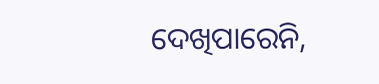ଦେଖିପାରେନି,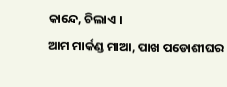କାନ୍ଦେ, ଚିଲାଏ ।
ଆମ ମାର୍କଣ୍ଡ ମାଆ, ପାଖ ପଡୋଶୀଘର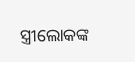ସ୍ତ୍ରୀଲୋକଙ୍କ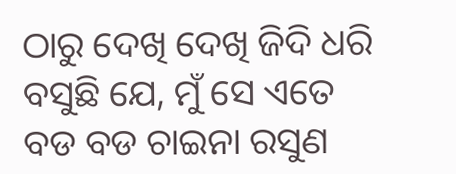ଠାରୁ ଦେଖି ଦେଖି ଜିଦି ଧରି ବସୁଛି ଯେ, ମୁଁ ସେ ଏତେ ବଡ ବଡ ଚାଇନା ରସୁଣ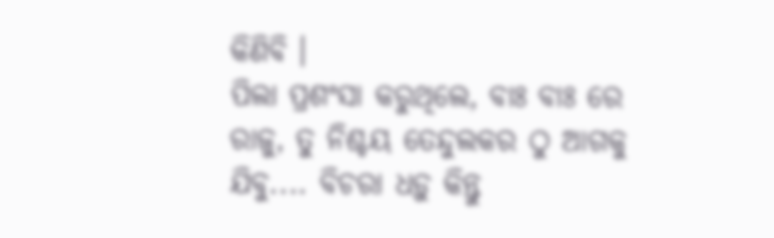କିଣିବି ।
ପିଲା ପ୍ରଶଂସା କରୁଥିଲେ, ବାଃ ବାଃ ରେ ରାଜୁ, ତୁ ନିଶ୍ଚୟ ତେନ୍ଦୁଲକର ଠୁ ଆଗକୁ ଯିବୁ.... ବିଚରା ଧଡ଼ୁ କିନ୍ତୁ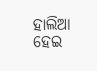ହାଲିଆ ହେଇ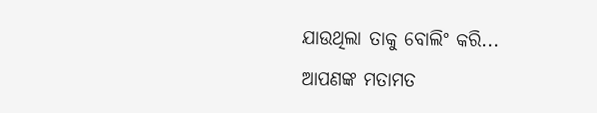ଯାଉଥିଲା ତାକୁ ବୋଲିଂ କରି...
ଆପଣଙ୍କ ମତାମତ